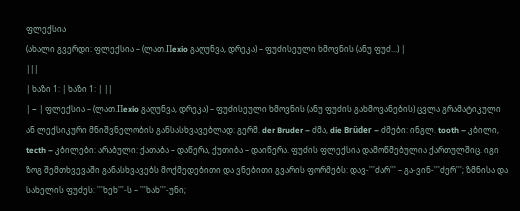ფლექსია
(ახალი გვერდი: ფლექსია – (ლათ.Πexio გაღუნვა, დრეკა) – ფუძისეული ხმოვნის (ანუ ფუძ...) |
|||
| ხაზი 1: | ხაზი 1: | ||
| − | ფლექსია – (ლათ.Πexio გაღუნვა, დრეკა) – ფუძისეული ხმოვნის (ანუ ფუძის გახმოვანების) ცვლა გრამატიკული ან ლექსიკური მნიშვნელობის განსასხვავებლად: გერმ. der Bruder – ძმა, die Brűder – ძმები: ინგლ. tooth – კბილი, tecth – კბილები: არაბული: ქათაბა – დაწერა, ქუთიბა – დაიწერა. ფუძის ფლექსია დამოწმებულია ქართულშიც. იგი ზოგ შემთხვევაში განასხვავებს მოქმედებითი და ვნებითი გვარის ფორმებს: დავ-'''ძარ''' – გა-ვინ-'''ძერ'''; ზმნისა და სახელის ფუძეს: '''ხეხ'''-ს – '''ხახ'''-უნი;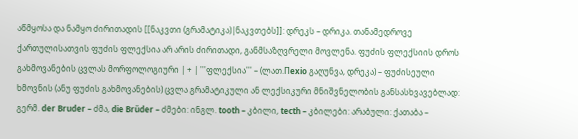აწმყოსა და ნამყო ძირითადის [[ნაკვთი (გრამატიკა)|ნაკვთებს]]: დრეკს – დრიკა. თანამედროვე ქართულისათვის ფუძის ფლექსია არ არის ძირითადი, განმსაზღვრელი მოვლენა. ფუძის ფლექსიის დროს გახმოვანების ცვლას მორფოლოგიური | + | '''ფლექსია''' – (ლათ.Πexio გაღუნვა, დრეკა) – ფუძისეული ხმოვნის (ანუ ფუძის გახმოვანების) ცვლა გრამატიკული ან ლექსიკური მნიშვნელობის განსასხვავებლად: გერმ. der Bruder – ძმა, die Brűder – ძმები: ინგლ. tooth – კბილი, tecth – კბილები: არაბული: ქათაბა –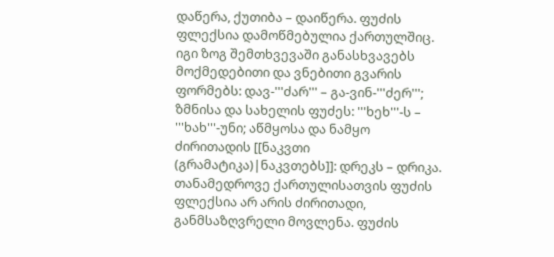დაწერა, ქუთიბა – დაიწერა. ფუძის ფლექსია დამოწმებულია ქართულშიც. იგი ზოგ შემთხვევაში განასხვავებს მოქმედებითი და ვნებითი გვარის ფორმებს: დავ-'''ძარ''' – გა-ვინ-'''ძერ'''; ზმნისა და სახელის ფუძეს: '''ხეხ'''-ს – '''ხახ'''-უნი; აწმყოსა და ნამყო ძირითადის [[ნაკვთი (გრამატიკა)|ნაკვთებს]]: დრეკს – დრიკა. თანამედროვე ქართულისათვის ფუძის ფლექსია არ არის ძირითადი, განმსაზღვრელი მოვლენა. ფუძის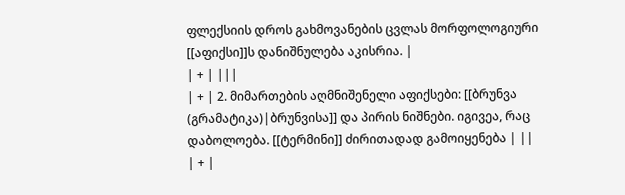ფლექსიის დროს გახმოვანების ცვლას მორფოლოგიური [[აფიქსი]]ს დანიშნულება აკისრია. |
| + | |||
| + | 2. მიმართების აღმნიშენელი აფიქსები: [[ბრუნვა (გრამატიკა)|ბრუნვისა]] და პირის ნიშნები. იგივეა, რაც დაბოლოება. [[ტერმინი]] ძირითადად გამოიყენება | ||
| + |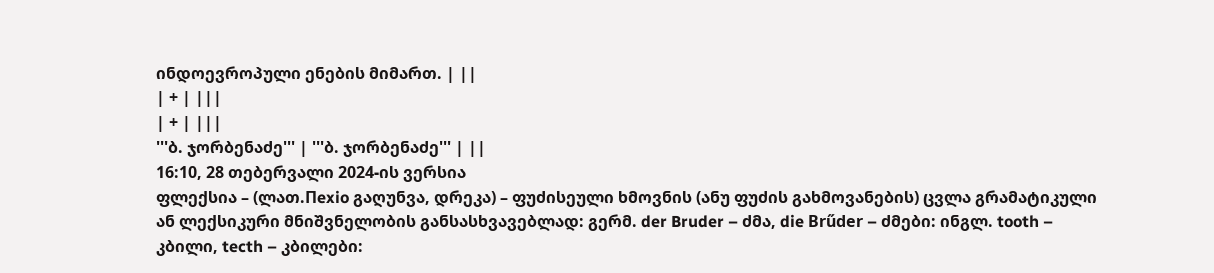ინდოევროპული ენების მიმართ. | ||
| + | |||
| + | |||
'''ბ. ჯორბენაძე''' | '''ბ. ჯორბენაძე''' | ||
16:10, 28 თებერვალი 2024-ის ვერსია
ფლექსია – (ლათ.Πexio გაღუნვა, დრეკა) – ფუძისეული ხმოვნის (ანუ ფუძის გახმოვანების) ცვლა გრამატიკული ან ლექსიკური მნიშვნელობის განსასხვავებლად: გერმ. der Bruder – ძმა, die Brűder – ძმები: ინგლ. tooth – კბილი, tecth – კბილები: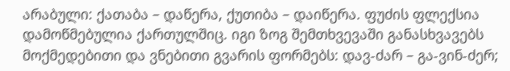არაბული: ქათაბა – დაწერა, ქუთიბა – დაიწერა. ფუძის ფლექსია დამოწმებულია ქართულშიც. იგი ზოგ შემთხვევაში განასხვავებს მოქმედებითი და ვნებითი გვარის ფორმებს: დავ-ძარ – გა-ვინ-ძერ;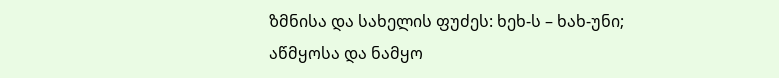ზმნისა და სახელის ფუძეს: ხეხ-ს – ხახ-უნი; აწმყოსა და ნამყო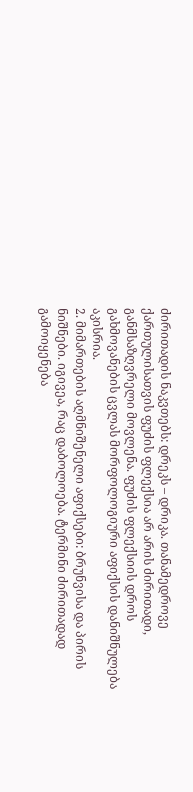ძირითადის ნაკვთებს: დრეკს – დრიკა. თანამედროვე ქართულისათვის ფუძის ფლექსია არ არის ძირითადი, განმსაზღვრელი მოვლენა. ფუძის ფლექსიის დროს გახმოვანების ცვლას მორფოლოგიური აფიქსის დანიშნულება აკისრია.
2. მიმართების აღმნიშენელი აფიქსები: ბრუნვისა და პირის ნიშნები. იგივეა, რაც დაბოლოება. ტერმინი ძირითადად გამოიყენება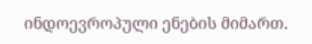ინდოევროპული ენების მიმართ.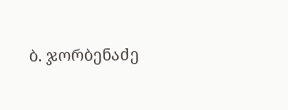ბ. ჯორბენაძე